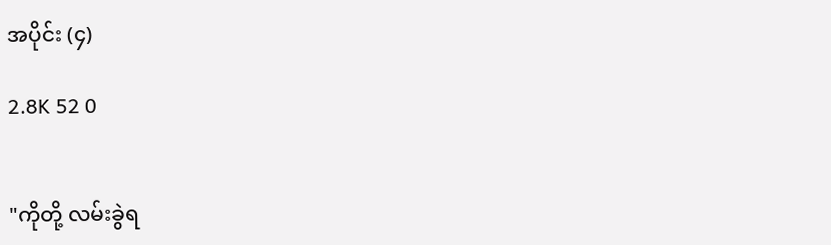အပိုင်း (၄)

2.8K 52 0


"ကိုတို့ လမ်းခွဲရ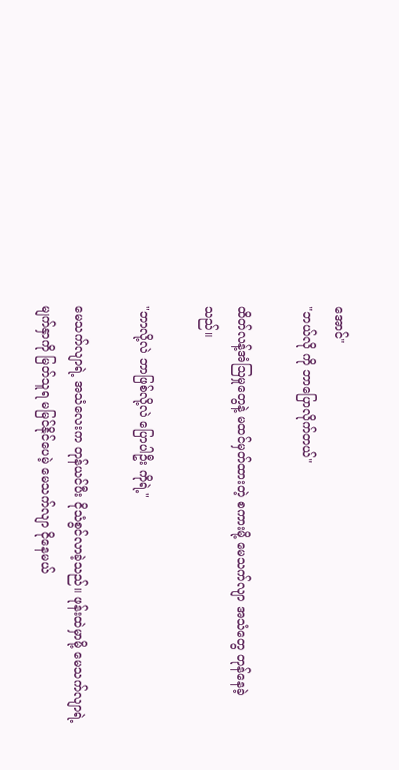အောင်"
"ဘယ်လို ကို ဘာပြောလိုက်တယ်"

ထိတ်လန့်အံဩမှုတွေနဲ့ မထင်မှတ်ထားတဲ့ စကားမို့ မေသက်လျာ အသံတွေ တုန်နေခဲ့သည်။

"ဘာလို့လဲ ဘာဖြစ်လို့လဲ ပြောပါဦး ကိုရဲ့"

မေသက်လျာရဲ့ အသံလေးက တုန်ယင်ပီး ငိုသံစွင်လာခဲ့သည်။ ဖုန်းထဲမှာမို့ မေသက်လျာရဲ့မျက်နှာကို မြတ်သူရ မမြင်နိုင်ပေမဲ့ မေသက်လျာ ငိုနေမယ်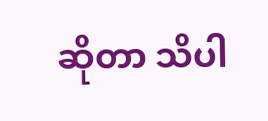ဆိုတာ သိပါ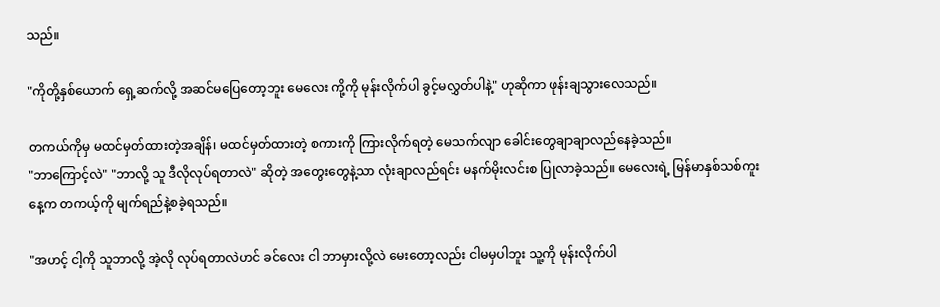သည်။

"ကိုတို့နှစ်ယောက် ရှေ့ဆက်လို့ အဆင်မပြေတော့ဘူး မေလေး ကို့ကို မုန်းလိုက်ပါ ခွင့်မလွှတ်ပါနဲ့" ဟုဆိုကာ ဖုန်းချသွားလေသည်။

တကယ်ကိုမှ မထင်မှတ်ထားတဲ့အချိန်၊ မထင်မှတ်ထားတဲ့ စကားကို ကြားလိုက်ရတဲ့ မေသက်လျာ ခေါင်းတွေချာချာလည်နေခဲ့သည်။
"ဘာကြောင့်လဲ" "ဘာလို့ သူ ဒီလိုလုပ်ရတာလဲ" ဆိုတဲ့ အတွေးတွေနဲ့သာ လုံးချာလည်ရင်း မနက်မိုးလင်းစ ပြုလာခဲ့သည်။ မေလေးရဲ့ မြန်မာနှစ်သစ်ကူးနေ့က တကယ့်ကို မျက်ရည်နဲ့စခဲ့ရသည်။

"အဟင့် ငါ့ကို သူဘာလို့ အဲ့လို လုပ်ရတာလဲဟင် ခင်လေး ငါ ဘာမှားလို့လဲ မေးတော့လည်း ငါမမှပါဘူး သူ့ကို မုန်းလိုက်ပါ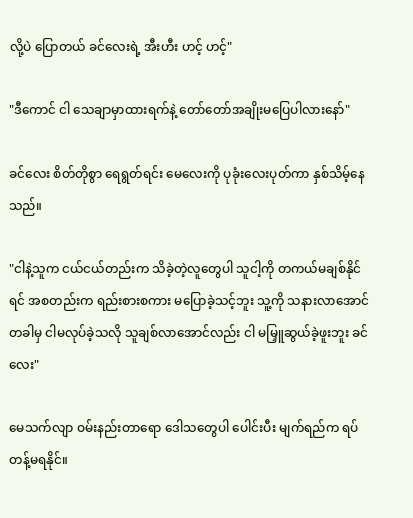လို့ပဲ ပြောတယ် ခင်လေးရဲ့ အီးဟီး ဟင့် ဟင့်"

"ဒီကောင် ငါ သေချာမှာထားရက်နဲ့ တော်တော်အချိုးမပြေပါလားနော်"

ခင်လေး စိတ်တိုစွာ ရေရွတ်ရင်း မေလေးကို ပုခုံးလေးပုတ်ကာ နှစ်သိမ့်နေသည်။

"ငါနဲ့သူက ငယ်ငယ်တည်းက သိခဲ့တဲ့လူတွေပါ သူငါ့ကို တကယ်မချစ်နိုင်ရင် အစတည်းက ရည်းစားစကား မပြောခဲ့သင့်ဘူး သူ့ကို သနားလာအောင် တခါမှ ငါမလုပ်ခဲ့သလို သူချစ်လာအောင်လည်း ငါ မမြှူဆွယ်ခဲ့ဖူးဘူး ခင်လေး"

မေသက်လျာ ဝမ်းနည်းတာရော ဒေါသတွေပါ ပေါင်းပီး မျက်ရည်က ရပ်တန့်မရနိုင်။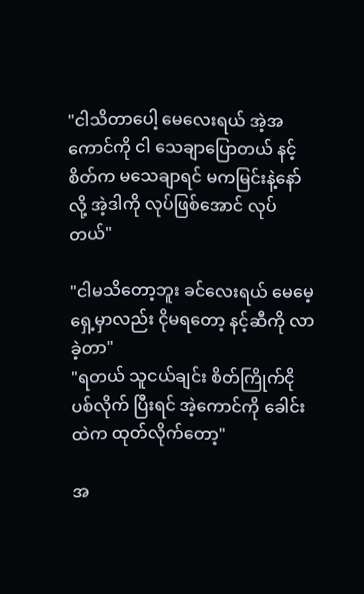"ငါသိတာပေါ့ မေလေးရယ် အဲ့အကောင်ကို ငါ သေချာပြောတယ် နင့်စိတ်က မသေချာရင် မကမြင်းနဲ့နော်လို့ အဲ့ဒါကို လုပ်ဖြစ်အောင် လုပ်တယ်"

"ငါမသိတော့ဘူး ‌ခင်လေးရယ် မေမေ့ရှေ့မှာလည်း ငိုမရတော့ နင့်ဆီကို လာခဲ့တာ"
"ရတယ် သူငယ်ချင်း စိတ်ကြိုက်ငိုပစ်လိုက် ပြီးရင် အဲ့ကောင်ကို ခေါင်းထဲက ထုတ်လိုက်တော့"

အ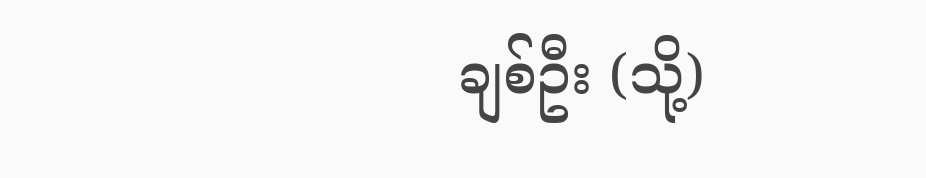ချစ်ဦး (သို့)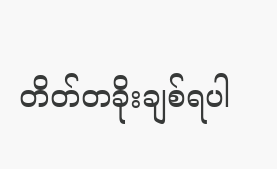တိတ်တခိုးချစ်ရပါ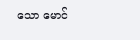သော မောင်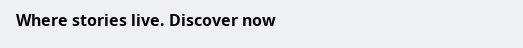Where stories live. Discover now